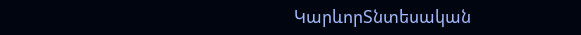ԿարևորՏնտեսական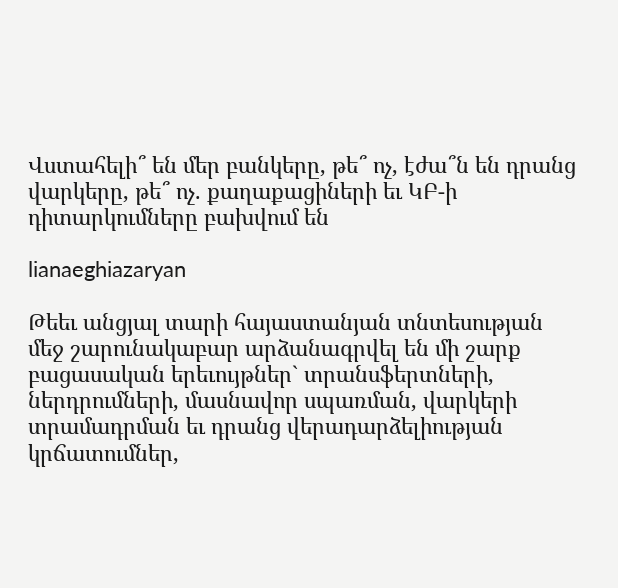Վստահելի՞ են մեր բանկերը, թե՞ ոչ, էժա՞ն են դրանց վարկերը, թե՞ ոչ. քաղաքացիների եւ ԿԲ-ի դիտարկումները բախվում են

lianaeghiazaryan

Թեեւ անցյալ տարի հայաստանյան տնտեսության մեջ շարունակաբար արձանագրվել են մի շարք բացասական երեւույթներ` տրանսֆերտների, ներդրումների, մասնավոր սպառման, վարկերի տրամադրման եւ դրանց վերադարձելիության կրճատումներ,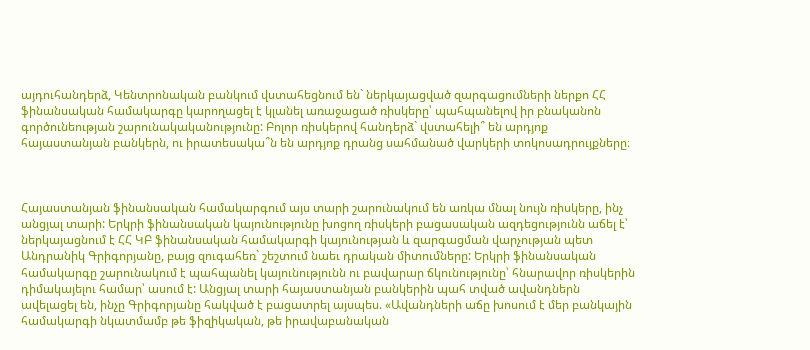այդուհանդերձ, Կենտրոնական բանկում վստահեցնում են` ներկայացված զարգացումների ներքո ՀՀ ֆինանսական համակարգը կարողացել է կլանել առաջացած ռիսկերը՝ պահպանելով իր բնականոն գործունեության շարունակականությունը: Բոլոր ռիսկերով հանդերձ` վստահելի՞ են արդյոք հայաստանյան բանկերն, ու իրատեսակա՞ն են արդյոք դրանց սահմանած վարկերի տոկոսադրույքները։



Հայաստանյան ֆինանսական համակարգում այս տարի շարունակում են առկա մնալ նույն ռիսկերը, ինչ անցյալ տարի: Երկրի ֆինանսական կայունությունը խոցող ռիսկերի բացասական ազդեցությունն աճել է՝ ներկայացնում է ՀՀ ԿԲ ֆինանսական համակարգի կայունության և զարգացման վարչության պետ Անդրանիկ Գրիգորյանը, բայց զուգահեռ` շեշտում նաեւ դրական միտումները: Երկրի ֆինանսական համակարգը շարունակում է պահպանել կայունությունն ու բավարար ճկունությունը՝ հնարավոր ռիսկերին դիմակայելու համար՝ ասում է: Անցյալ տարի հայաստանյան բանկերին պահ տված ավանդներն ավելացել են, ինչը Գրիգորյանը հակված է բացատրել այսպես. «Ավանդների աճը խոսում է մեր բանկային համակարգի նկատմամբ թե ֆիզիկական, թե իրավաբանական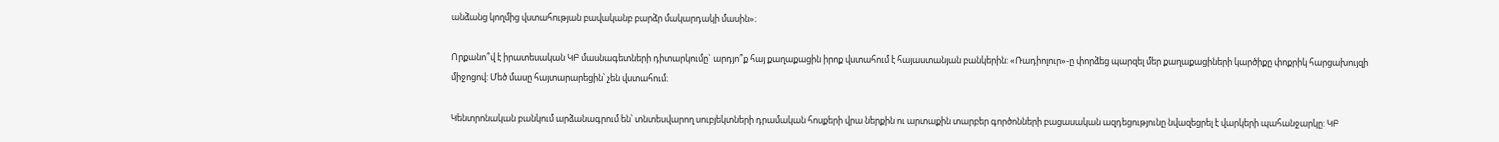անձանց կողմից վստահության բավականբ բարձր մակարդակի մասին»։

Որքանո՞վ է իրատեսական ԿԲ մասնագետների դիտարկումը` արդյո՞ք հայ քաղաքացին իրոք վստահում է հայաստանյան բանկերին: «Ռադիոլուր»-ը փորձեց պարզել մեր քաղաքացիների կարծիքը փոքրիկ հարցախույզի միջոցով: Մեծ մասը հայտարարեցին՝ չեն վստահում։

Կենտրոնական բանկում արձանագրում են՝ տնտեսվարող սուբյեկտների դրամական հոսքերի վրա ներքին ու արտաքին տարբեր գործոնների բացասական ազդեցությունը նվազեցրել է վարկերի պահանջարկը: ԿԲ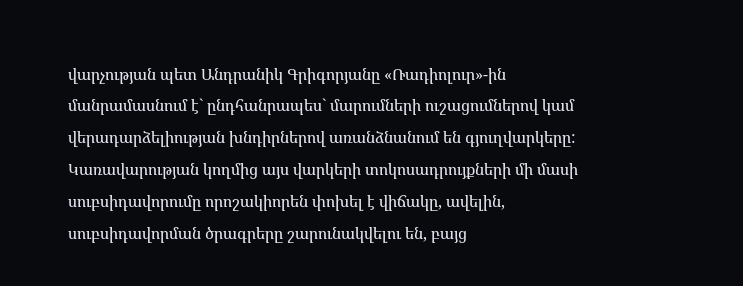վարչության պետ Անդրանիկ Գրիգորյանը «Ռադիոլուր»-ին մանրամասնում է` ընդհանրապես` մարումների ուշացումներով կամ վերադարձելիության խնդիրներով առանձնանում են գյուղվարկերը: Կառավարության կողմից այս վարկերի տոկոսադրույքների մի մասի սուբսիդավորումը որոշակիորեն փոխել է վիճակը, ավելին, սուբսիդավորման ծրագրերը շարունակվելու են, բայց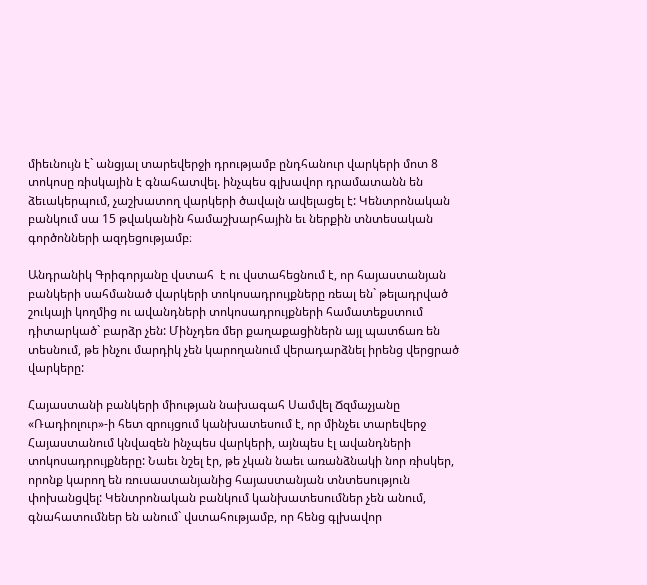միեւնույն է` անցյալ տարեվերջի դրությամբ ընդհանուր վարկերի մոտ 8 տոկոսը ռիսկային է գնահատվել. ինչպես գլխավոր դրամատանն են ձեւակերպում, չաշխատող վարկերի ծավալն ավելացել է: Կենտրոնական բանկում սա 15 թվականին համաշխարհային եւ ներքին տնտեսական գործոնների ազդեցությամբ։

Անդրանիկ Գրիգորյանը վստահ  է ու վստահեցնում է, որ հայաստանյան բանկերի սահմանած վարկերի տոկոսադրույքները ռեալ են` թելադրված շուկայի կողմից ու ավանդների տոկոսադրույքների համատեքստում դիտարկած` բարձր չեն: Մինչդեռ մեր քաղաքացիներն այլ պատճառ են տեսնում, թե ինչու մարդիկ չեն կարողանում վերադարձնել իրենց վերցրած վարկերը:

Հայաստանի բանկերի միության նախագահ Սամվել Ճզմաչյանը «Ռադիոլուր»-ի հետ զրույցում կանխատեսում է, որ մինչեւ տարեվերջ Հայաստանում կնվազեն ինչպես վարկերի, այնպես էլ ավանդների տոկոսադրույքները: Նաեւ նշել էր, թե չկան նաեւ առանձնակի նոր ռիսկեր, որոնք կարող են ռուսաստանյանից հայաստանյան տնտեսություն փոխանցվել: Կենտրոնական բանկում կանխատեսումներ չեն անում, գնահատումներ են անում` վստահությամբ, որ հենց գլխավոր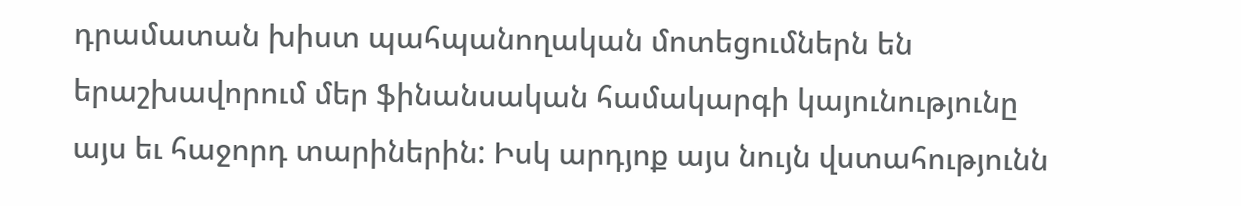դրամատան խիստ պահպանողական մոտեցումներն են երաշխավորում մեր ֆինանսական համակարգի կայունությունը այս եւ հաջորդ տարիներին: Իսկ արդյոք այս նույն վստահությունն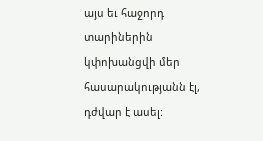այս եւ հաջորդ տարիներին կփոխանցվի մեր հասարակությանն էլ, դժվար է ասել: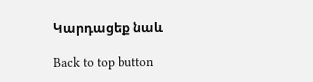Կարդացեք նաև

Back to top button